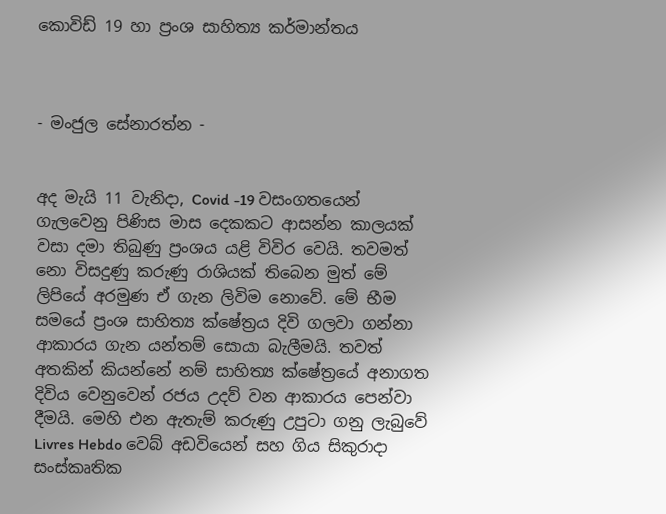කොවිඩ් 19 හා ප්‍රංශ සාහිත්‍ය කර්මාන්තය



- මංජුල සේනාරත්න -


අද මැයි 11 වැනිදා, Covid -19 වසංගතයෙන් ගැලවෙනු පිණිස මාස දෙකකට ආසන්න කාලයක් වසා දමා තිබුණු ප්‍රංශය යළි විවිර වෙයි. තවමත් නො විසදුණු කරුණු රාශියක් තිබෙන මුත් මේ ලිපියේ අරමුණ ඒ ගැන ලිවිම නොවේ. මේ භීම සමයේ ප්‍රංශ සාහිත්‍ය ක්ෂේත්‍රය දිවි ගලවා ගන්නා ආකාරය ගැන යන්තම් සොයා බැලීමයි. තවත් අතකින් කියන්නේ නම් සාහිත්‍ය ක්ෂේත්‍රයේ අනාගත දිවිය වෙනුවෙන් රජය උදව් වන ආකාරය පෙන්වා දීමයි. මෙහි එන ඇතැම් කරුණු උපුටා ගනු ලැබුවේ Livres Hebdo වෙබ් අඩවියෙන් සහ ගිය සිකුරාදා සංස්කෘතික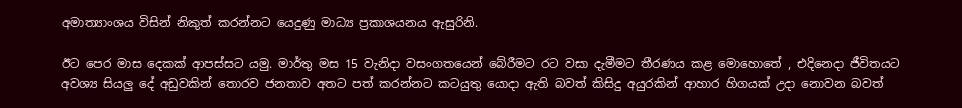අමාත්‍යාංශය විසින් නිකුත් කරන්නට යෙදුණු මාධ්‍ය ප්‍රකාශයනය ඇසුරිනි.

ඊට පෙර මාස දෙකක් ආපස්සට යමු. මාර්තු මස 15 වැනිදා වසංගතයෙන් බේරීමට රට වසා දැමීමට තීරණය කළ මොහොතේ , එදිනෙදා ජීවිතයට අවශ්‍ය සියලු දේ අඩුවකින් තොරව ජනතාව අතට පත් කරන්නට කටයුතු යොදා ඇති බවත් කිසිදු අයුරකින් ආහාර හිගයක් උදා නොවන බවත්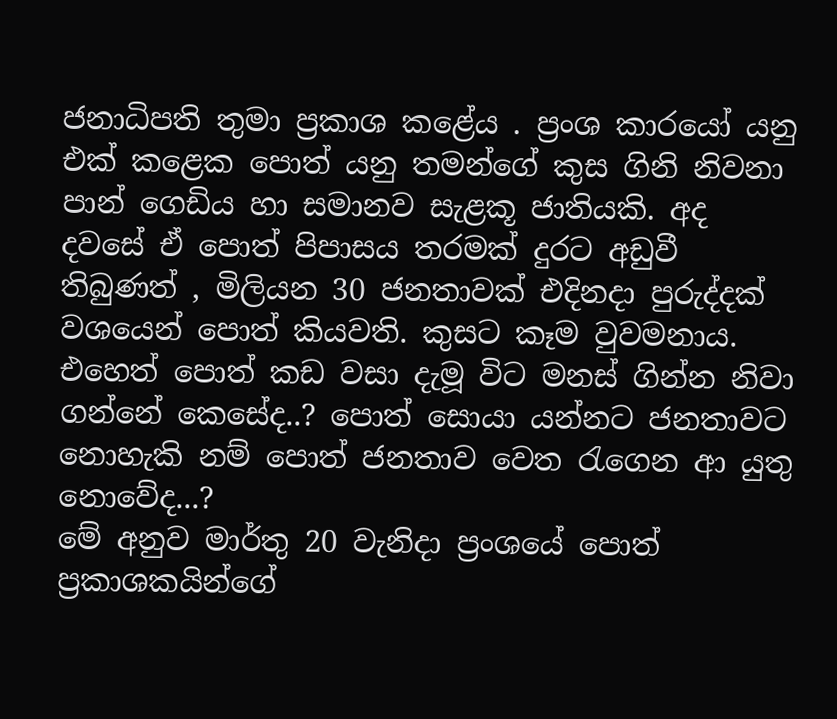ජනාධිපති තුමා ප්‍රකාශ කළේය . ප්‍රංශ කාරයෝ යනු එක් කළෙක පොත් යනු තමන්ගේ කුස ගිනි නිවනා පාන් ගෙඩිය හා සමානව සැළකූ ජාතියකි. අද දවසේ ඒ පොත් පිපාසය තරමක් දුරට අඩුවී තිබුණත් , මිලියන 30 ජනතාවක් එදිනදා පුරුද්දක් වශයෙන් පොත් කියවති. කුසට කෑම වුවමනාය. එහෙත් පොත් කඩ වසා දැමූ විට මනස් ගින්න නිවා ගන්නේ කෙසේද..? පොත් සොයා යන්නට ජනතාවට නොහැකි නම් පොත් ජනතාව වෙත රැගෙන ආ යුතු නොවේද...?
මේ අනුව මාර්තු 20 වැනිදා ප්‍රංශයේ පොත් ප්‍රකාශකයින්ගේ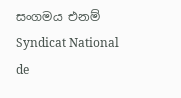සංගමය එනම් Syndicat National de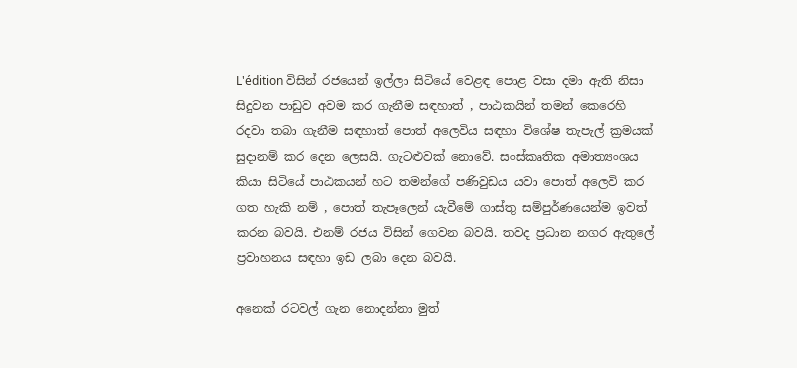L'édition විසින් රජයෙන් ඉල්ලා සිටියේ වෙළඳ පොළ වසා දමා ඇති නිසා සිදුවන පාඩුව අවම කර ගැනීම සඳහාත් , පාඨකයින් තමන් කෙරෙහි රදවා තබා ගැනීම සඳහාත් පොත් අලෙවිය සඳහා විශේෂ තැපැල් ක්‍රමයක් සුදානම් කර දෙන ලෙසයි. ගැටළුවක් නොවේ. සංස්කෘතික අමාත්‍යංශය කියා සිටියේ පාඨකයන් හට තමන්ගේ පණිවුඩය යවා පොත් අලෙවි කර ගත හැකි නම් , පොත් තැපෑලෙන් යැවීමේ ගාස්තු සම්පුර්ණයෙන්ම ඉවත් කරන බවයි. එනම් රජය විසින් ගෙවන බවයි. තවද ප්‍රධාන නගර ඇතුලේ ප්‍රවාහනය සඳහා ඉඩ ලබා දෙන බවයි.

අනෙක් රටවල් ගැන නොදන්නා මුත්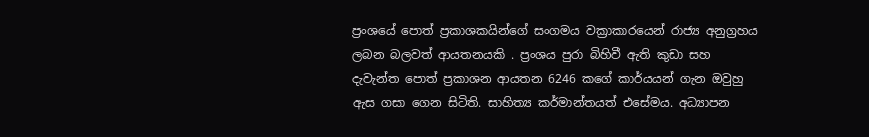ප්‍රංශයේ පොත් ප්‍රකාශකයින්ගේ සංගමය වක්‍රාකාරයෙන් රාජ්‍ය අනුග්‍රහය ලබන බලවත් ආයතනයකි . ප්‍රංශය පුරා බිහිවී ඇති කුඩා සහ දැවැන්ත පොත් ප්‍රකාශන ආයතන 6246 කගේ කාර්යයන් ගැන ඔවුහු ඇස ගසා ගෙන සිටිති. සාහිත්‍ය කර්මාන්තයත් එසේමය. අධ්‍යාපන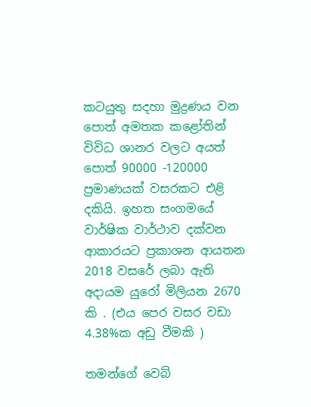කටයුතු සදහා මුද්‍රණය වන පොත් අමතක කළෝතින් විවිධ ශානර වලට අයත් පොත් 90000 -120000 ප්‍රමාණයක් වසරකට එළි දකියි. ඉහත සංගමයේ වාර්ෂික වාර්ථාව දක්වන ආකාරයට ප්‍රකාශන ආයතන 2018 වසරේ ලබා ඇති අදායම යුරෝ මිලියන 2670 කි . (එය පෙර වසර වඩා 4.38%ක අඩු වීමකි )

තමන්ගේ වෙබ්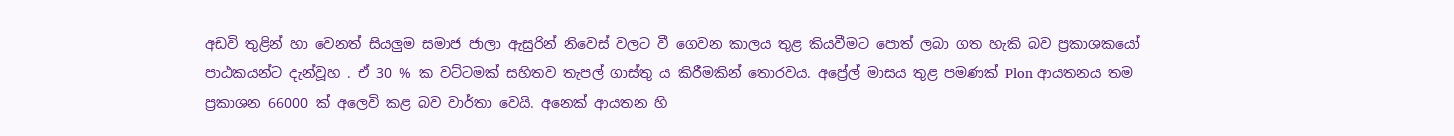අඩවි තුළින් හා වෙනත් සියලුම සමාජ ජාලා ඇසුරින් නිවෙස් වලට වී ගෙවන කාලය තුළ කියවීමට පොත් ලබා ගත හැකි බව ප්‍රකාශකයෝ පාඨකයන්ට දැන්වූහ . ඒ 30 % ක වට්ටමක් සහිතව තැපල් ගාස්තු ය කිරීමකින් තොරවය. අප්‍රේල් මාසය තුළ පමණක් Plon ආයතනය තම ප්‍රකාශන 66000 ක් අලෙවි කළ බව වාර්තා වෙයි. අනෙක් ආයතන හි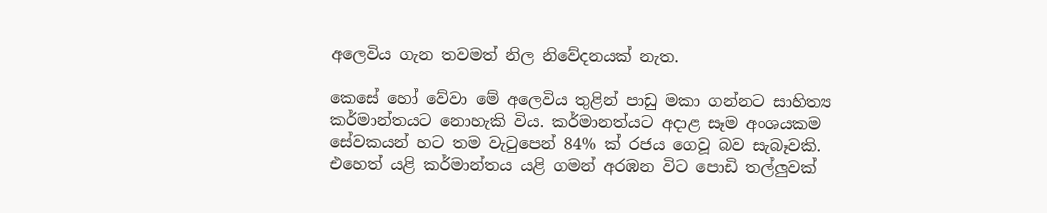අලෙවිය ගැන තවමත් නිල නිවේදනයක් නැත.

කෙසේ හෝ වේවා මේ අලෙවිය තුළින් පාඩු මකා ගන්නට සාහිත්‍ය කර්මාන්තයට නොහැකි විය. කර්මානත්යට අදාළ සෑම අංශයකම සේවකයන් හට තම වැටුපෙන් 84% ක් රජය ගෙවූ බව සැබෑවකි. එහෙත් යළි කර්මාන්තය යළි ගමන් අරඹන විට පොඩි තල්ලුවක්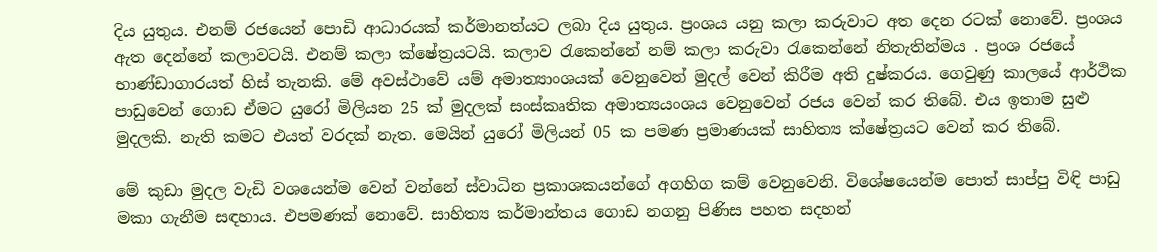දිය යුතුය. එනම් රජයෙන් පොඩි ආධාරයක් කර්මානත්යට ලබා දිය යුතුය. ප්‍රංශය යනු කලා කරුවාට අත දෙන රටක් නොවේ. ප්‍රංශය ඇත දෙන්නේ කලාවටයි. එනම් කලා ක්ෂේත්‍රයටයි. කලාව රැකෙන්නේ නම් කලා කරුවා රැකෙන්නේ නිතැතින්මය . ප්‍රංශ රජයේ භාණ්ඩාගාරයත් හිස් තැනකි. මේ අවස්ථාවේ යම් අමාත්‍යාංශයක් වෙනුවෙන් මුදල් වෙන් කිරීම අති දුෂ්කරය. ගෙවුණු කාලයේ ආර්ථික පාඩුවෙන් ගොඩ ඒමට යුරෝ මිලියන 25 ක් මුදලක් සංස්කෘතික අමාත්‍යයංශය වෙනුවෙන් රජය වෙන් කර තිබේ. එය ඉතාම සුළු මුදලකි. නැති කමට එයත් වරදක් නැත. මෙයින් යුරෝ මිලියන් 05 ක පමණ ප්‍රමාණයක් සාහිත්‍ය ක්ෂේත්‍රයට වෙන් කර තිබේ.

මේ කුඩා මුදල වැඩි වශයෙන්ම වෙන් වන්නේ ස්වාධින ප්‍රකාශකයන්ගේ අගහිග කම් වෙනුවෙනි. විශේෂයෙන්ම පොත් සාප්පු විඳි පාඩු මකා ගැනීම සඳහාය. එපමණක් නොවේ. සාහිත්‍ය කර්මාන්තය ගොඩ නගනු පිණිස පහත සදහන්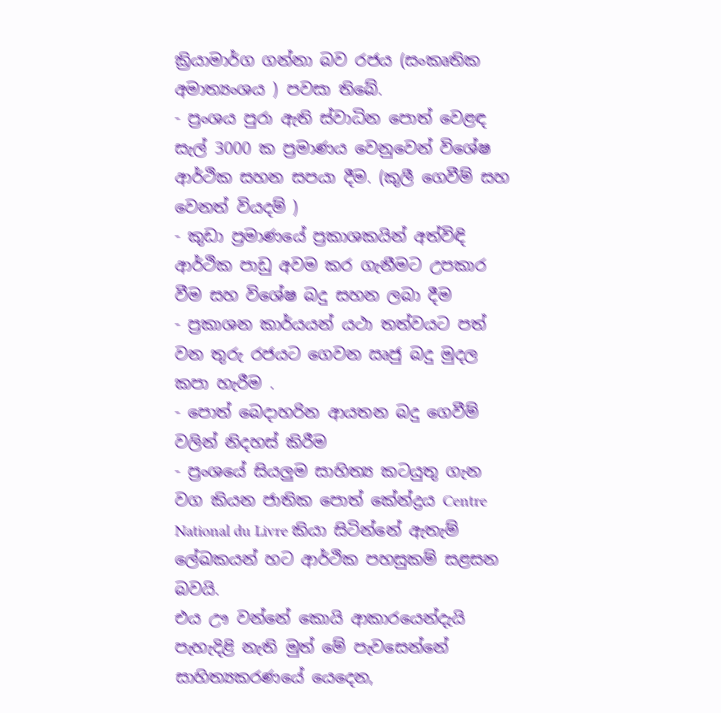ක්‍රියාමාර්ග ගන්නා බව රජය (සංකෘතික අමාත්‍යංශය ) පවසා තිබේ.
- ප්‍රංශය පුරා ඇති ස්වාධින පොත් වෙළඳ සැල් 3000 ක ප්‍රමාණය වෙනුවෙන් විශේෂ ආර්ථික සහන සපයා දීම. (කුලී ගෙවීම් සහ වෙනත් වියදම් )
- කුඩා ප්‍රමාණයේ ප්‍රකාශකයින් අත්විඳි ආර්ථික පාඩු අවම කර ගැනීමට උපකාර වීම සහ විශේෂ බදු සහන ලබා දීම
- ප්‍රකාශන කාර්යයන් යථා තත්වයට පත් වන තුරු රජයට ගෙවන ඍජු බදු මුදල කපා හැරීම .
- පොත් බෙදාහරින ආයතන බදු ගෙවීම් වලින් නිදහස් කිරීම
- ප්‍රංශයේ සියලුම සාහිත්‍ය කටයුතු ගැන වග කියන ජාතික පොත් කේන්ද්‍රය Centre National du Livre කියා සිටින්නේ ඇතැම් ලේඛකයන් හට ආර්ථික පහසුකම් සළසන බවයි.
එය ඌ වන්නේ කොයි ආකාරයෙන්දැයි පැහැදිළි නැති මුත් මේ පැවසෙන්නේ සාහිත්‍යකරණයේ යෙදෙන,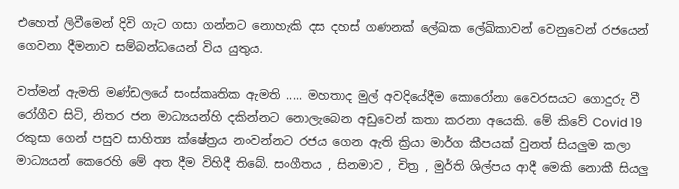එහෙත් ලිවීමෙන් දිවි ගැට ගසා ගන්නට නොහැකි දස දහස් ගණනක් ලේඛක ලේඛිකාවන් වෙනුවෙන් රජයෙන් ගෙවනා දීමනාව සම්බන්ධයෙන් විය යුතුය.

වත්මන් ඇමති මණ්ඩලයේ සංස්කෘතික ඇමති ..... මහතාද මුල් අවදියේදීම කොරෝනා වෛරසයට ගොදුරු වී රෝගීව සිටි, නිතර ජන මාධ්‍යයන්හි දකින්නට නොලැබෙන අඩුවෙන් කතා කරනා අයෙකි. මේ කිවේ Covid 19 රකුසා ගෙන් පසුව සාහිත්‍ය ක්ෂේත්‍රය නංවන්නට රජය ගෙන ඇති ක්‍රියා මාර්ග කීපයක් වුනත් සියලුම කලා මාධ්‍යයන් කෙරෙහි මේ අත දීම විහිදී තිබේ. සංගීතය , සිනමාව , චිත්‍ර , මුර්ති ශිල්පය ආදී මෙකි නොකී සියලු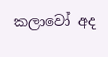කලාවෝ අද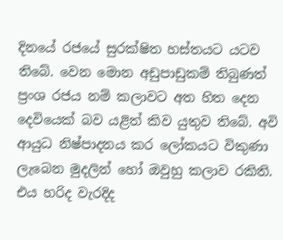දිනයේ රජයේ සුරක්ෂිත හස්තයට යටව තිබේ. වෙන මොන අඩුපාඩුකම් තිබුණත් ප්‍රංශ රජය නම් කලාවට අත හිත දෙන දෙවියෙක් බව යළිත් කිව යුතුව තිබේ. අවි ආයුධ නිෂ්පාදනය කර ලෝකයට විකුණා ලැබෙන මුදලින් හෝ ඔවුහු කලාව රකිති. එය හරිද වැරදිද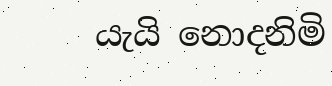යැයි නොදනිමි